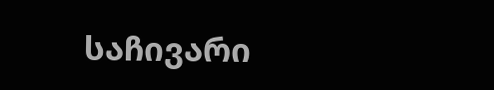საჩივარი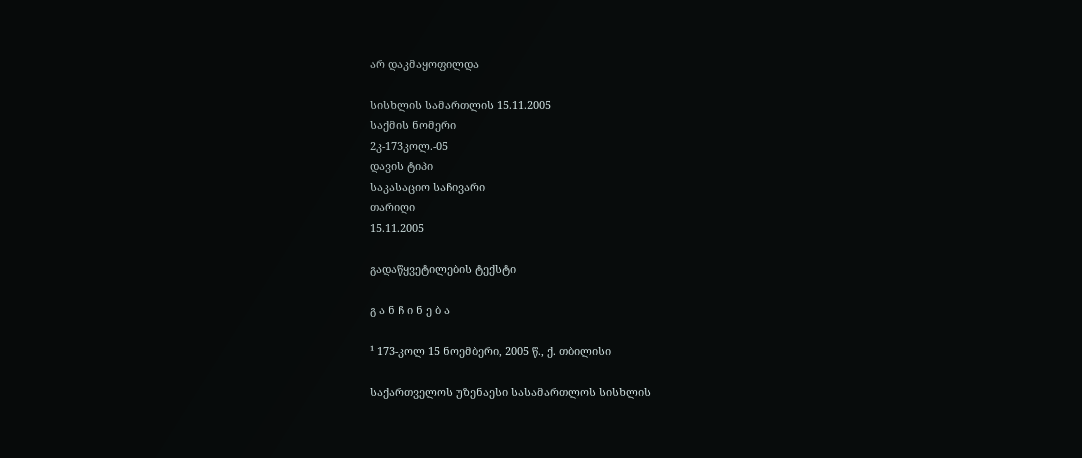არ დაკმაყოფილდა

სისხლის სამართლის 15.11.2005
საქმის ნომერი
2კ-173კოლ.-05
დავის ტიპი
საკასაციო საჩივარი
თარიღი
15.11.2005

გადაწყვეტილების ტექსტი

გ ა ნ ჩ ი ნ ე ბ ა

¹ 173-კოლ 15 ნოემბერი, 2005 წ., ქ. თბილისი

საქართველოს უზენაესი სასამართლოს სისხლის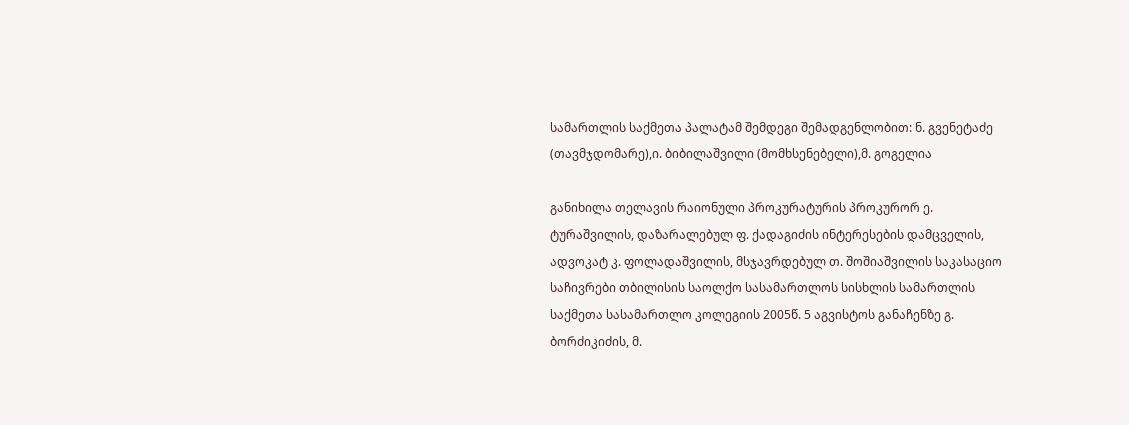სამართლის საქმეთა პალატამ შემდეგი შემადგენლობით: ნ. გვენეტაძე (თავმჯდომარე),ი. ბიბილაშვილი (მომხსენებელი),მ. გოგელია

განიხილა თელავის რაიონული პროკურატურის პროკურორ ე. ტურაშვილის, დაზარალებულ ფ. ქადაგიძის ინტერესების დამცველის, ადვოკატ კ. ფოლადაშვილის, მსჯავრდებულ თ. შოშიაშვილის საკასაციო საჩივრები თბილისის საოლქო სასამართლოს სისხლის სამართლის საქმეთა სასამართლო კოლეგიის 2005წ. 5 აგვისტოს განაჩენზე გ. ბორძიკიძის, მ.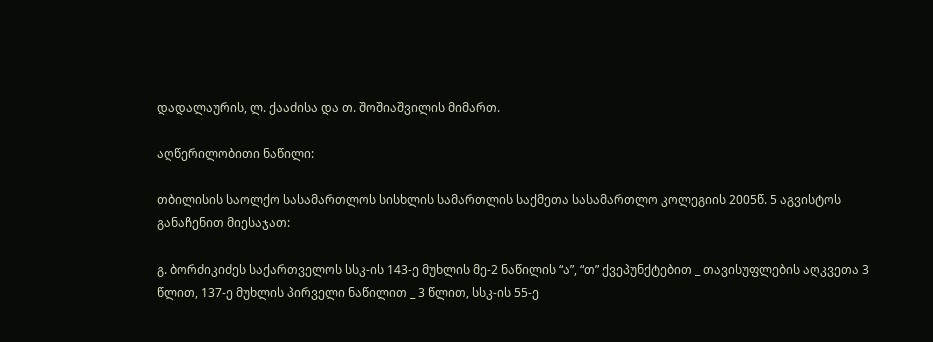დადალაურის, ლ. ქააძისა და თ. შოშიაშვილის მიმართ.

აღწერილობითი ნაწილი:

თბილისის საოლქო სასამართლოს სისხლის სამართლის საქმეთა სასამართლო კოლეგიის 2005წ. 5 აგვისტოს განაჩენით მიესაჯათ:

გ. ბორძიკიძეს საქართველოს სსკ-ის 143-ე მუხლის მე-2 ნაწილის “ა”, “თ” ქვეპუნქტებით _ თავისუფლების აღკვეთა 3 წლით, 137-ე მუხლის პირველი ნაწილით _ 3 წლით, სსკ-ის 55-ე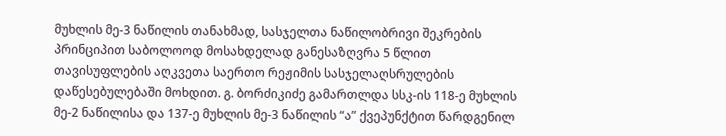მუხლის მე-3 ნაწილის თანახმად, სასჯელთა ნაწილობრივი შეკრების პრინციპით საბოლოოდ მოსახდელად განესაზღვრა 5 წლით თავისუფლების აღკვეთა საერთო რეჟიმის სასჯელაღსრულების დაწესებულებაში მოხდით. გ. ბორძიკიძე გამართლდა სსკ-ის 118-ე მუხლის მე-2 ნაწილისა და 137-ე მუხლის მე-3 ნაწილის “ა” ქვეპუნქტით წარდგენილ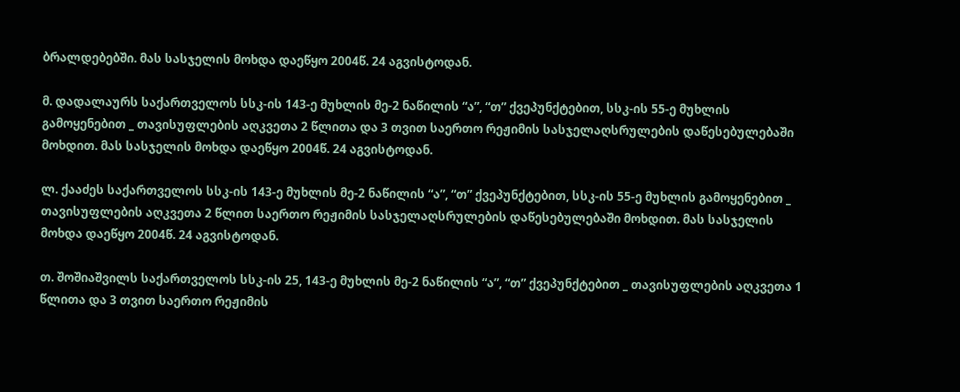ბრალდებებში. მას სასჯელის მოხდა დაეწყო 2004წ. 24 აგვისტოდან.

მ. დადალაურს საქართველოს სსკ-ის 143-ე მუხლის მე-2 ნაწილის “ა”, “თ” ქვეპუნქტებით, სსკ-ის 55-ე მუხლის გამოყენებით _ თავისუფლების აღკვეთა 2 წლითა და 3 თვით საერთო რეჟიმის სასჯელაღსრულების დაწესებულებაში მოხდით. მას სასჯელის მოხდა დაეწყო 2004წ. 24 აგვისტოდან.

ლ. ქააძეს საქართველოს სსკ-ის 143-ე მუხლის მე-2 ნაწილის “ა”, “თ” ქვეპუნქტებით, სსკ-ის 55-ე მუხლის გამოყენებით _ თავისუფლების აღკვეთა 2 წლით საერთო რეჟიმის სასჯელაღსრულების დაწესებულებაში მოხდით. მას სასჯელის მოხდა დაეწყო 2004წ. 24 აგვისტოდან.

თ. შოშიაშვილს საქართველოს სსკ-ის 25, 143-ე მუხლის მე-2 ნაწილის “ა”, “თ” ქვეპუნქტებით _ თავისუფლების აღკვეთა 1 წლითა და 3 თვით საერთო რეჟიმის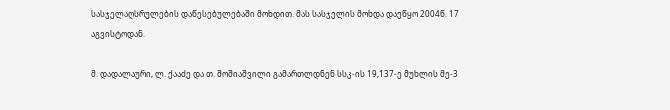სასჯელაღსრულების დაწესებულებაში მოხდით. მას სასჯელის მოხდა დაეწყო 2004წ. 17 აგვისტოდან.

მ. დადალაური, ლ. ქააძე და თ. შოშიაშვილი გამართლდნენ სსკ-ის 19,137-ე მუხლის მე-3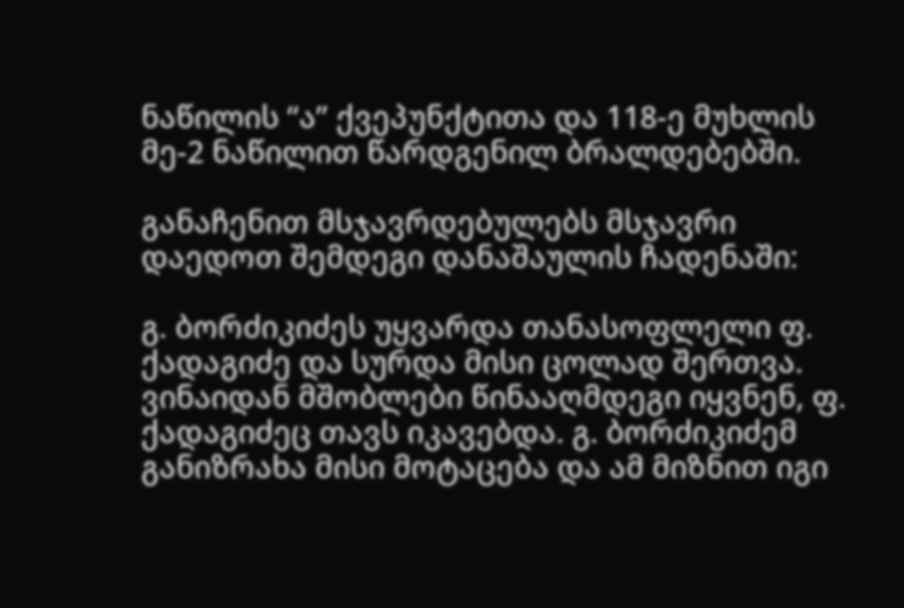ნაწილის “ა” ქვეპუნქტითა და 118-ე მუხლის მე-2 ნაწილით წარდგენილ ბრალდებებში.

განაჩენით მსჯავრდებულებს მსჯავრი დაედოთ შემდეგი დანაშაულის ჩადენაში:

გ. ბორძიკიძეს უყვარდა თანასოფლელი ფ. ქადაგიძე და სურდა მისი ცოლად შერთვა. ვინაიდან მშობლები წინააღმდეგი იყვნენ, ფ. ქადაგიძეც თავს იკავებდა. გ. ბორძიკიძემ განიზრახა მისი მოტაცება და ამ მიზნით იგი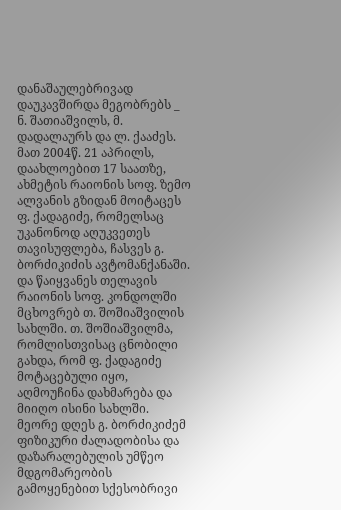დანაშაულებრივად დაუკავშირდა მეგობრებს _ ნ. შათიაშვილს, მ. დადალაურს და ლ. ქააძეს. მათ 2004წ. 21 აპრილს, დაახლოებით 17 საათზე, ახმეტის რაიონის სოფ. ზემო ალვანის გზიდან მოიტაცეს ფ. ქადაგიძე, რომელსაც უკანონოდ აღუკვეთეს თავისუფლება, ჩასვეს გ. ბორძიკიძის ავტომანქანაში. და წაიყვანეს თელავის რაიონის სოფ. კონდოლში მცხოვრებ თ. შოშიაშვილის სახლში. თ. შოშიაშვილმა, რომლისთვისაც ცნობილი გახდა, რომ ფ. ქადაგიძე მოტაცებული იყო, აღმოუჩინა დახმარება და მიიღო ისინი სახლში. მეორე დღეს გ. ბორძიკიძემ ფიზიკური ძალადობისა და დაზარალებულის უმწეო მდგომარეობის გამოყენებით სქესობრივი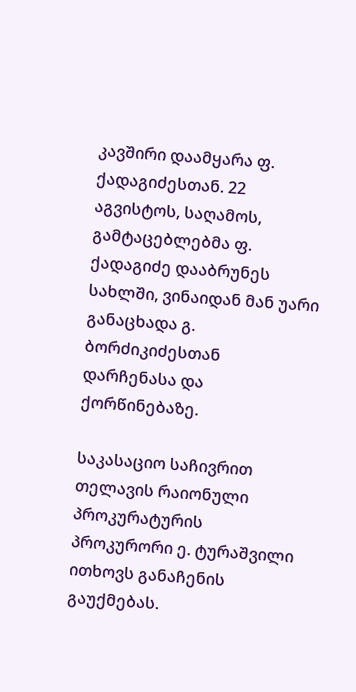კავშირი დაამყარა ფ. ქადაგიძესთან. 22 აგვისტოს, საღამოს, გამტაცებლებმა ფ. ქადაგიძე დააბრუნეს სახლში, ვინაიდან მან უარი განაცხადა გ. ბორძიკიძესთან დარჩენასა და ქორწინებაზე.

საკასაციო საჩივრით თელავის რაიონული პროკურატურის პროკურორი ე. ტურაშვილი ითხოვს განაჩენის გაუქმებას.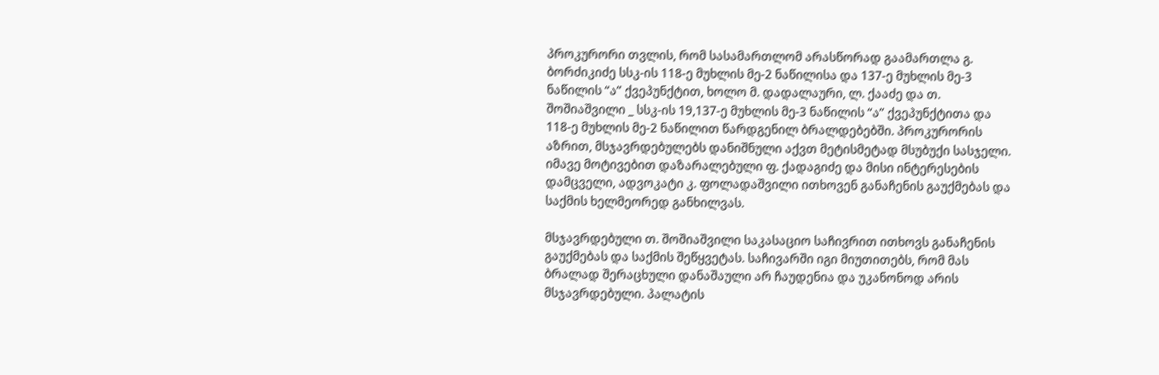პროკურორი თვლის, რომ სასამართლომ არასწორად გაამართლა გ. ბორძიკიძე სსკ-ის 118-ე მუხლის მე-2 ნაწილისა და 137-ე მუხლის მე-3 ნაწილის “ა” ქვეპუნქტით, ხოლო მ. დადალაური, ლ. ქააძე და თ. შოშიაშვილი _ სსკ-ის 19,137-ე მუხლის მე-3 ნაწილის “ა” ქვეპუნქტითა და 118-ე მუხლის მე-2 ნაწილით წარდგენილ ბრალდებებში. პროკურორის აზრით, მსჯავრდებულებს დანიშნული აქვთ მეტისმეტად მსუბუქი სასჯელი. იმავე მოტივებით დაზარალებული ფ. ქადაგიძე და მისი ინტერესების დამცველი, ადვოკატი კ. ფოლადაშვილი ითხოვენ განაჩენის გაუქმებას და საქმის ხელმეორედ განხილვას.

მსჯავრდებული თ. შოშიაშვილი საკასაციო საჩივრით ითხოვს განაჩენის გაუქმებას და საქმის შეწყვეტას. საჩივარში იგი მიუთითებს, რომ მას ბრალად შერაცხული დანაშაული არ ჩაუდენია და უკანონოდ არის მსჯავრდებული. პალატის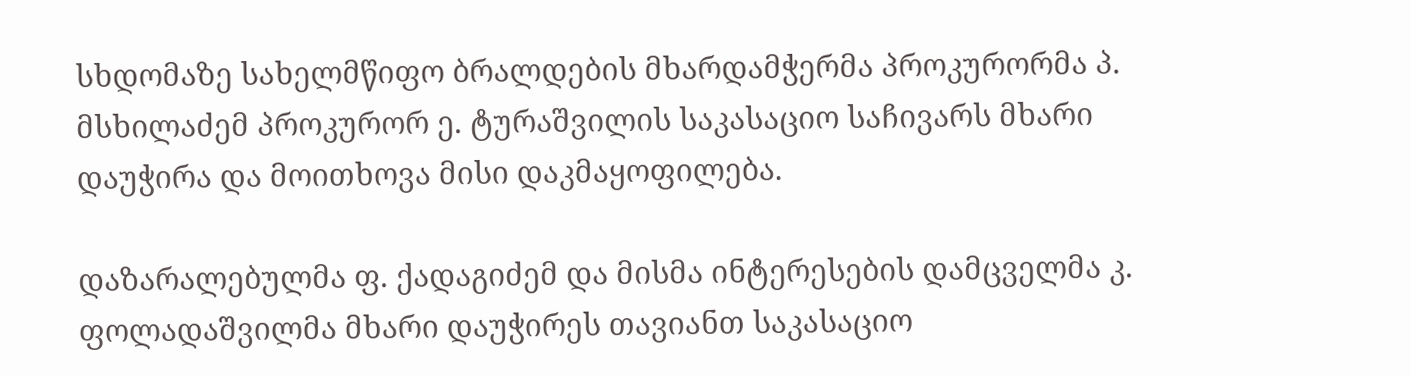სხდომაზე სახელმწიფო ბრალდების მხარდამჭერმა პროკურორმა პ. მსხილაძემ პროკურორ ე. ტურაშვილის საკასაციო საჩივარს მხარი დაუჭირა და მოითხოვა მისი დაკმაყოფილება.

დაზარალებულმა ფ. ქადაგიძემ და მისმა ინტერესების დამცველმა კ. ფოლადაშვილმა მხარი დაუჭირეს თავიანთ საკასაციო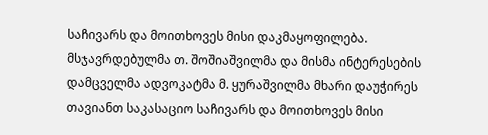საჩივარს და მოითხოვეს მისი დაკმაყოფილება. მსჯავრდებულმა თ. შოშიაშვილმა და მისმა ინტერესების დამცველმა ადვოკატმა მ. ყურაშვილმა მხარი დაუჭირეს თავიანთ საკასაციო საჩივარს და მოითხოვეს მისი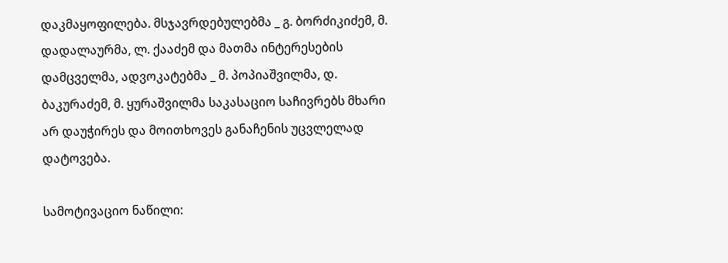დაკმაყოფილება. მსჯავრდებულებმა _ გ. ბორძიკიძემ, მ. დადალაურმა, ლ. ქააძემ და მათმა ინტერესების დამცველმა, ადვოკატებმა _ მ. პოპიაშვილმა, დ. ბაკურაძემ, მ. ყურაშვილმა საკასაციო საჩივრებს მხარი არ დაუჭირეს და მოითხოვეს განაჩენის უცვლელად დატოვება.

სამოტივაციო ნაწილი: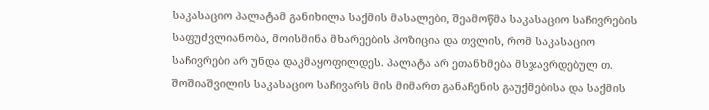საკასაციო პალატამ განიხილა საქმის მასალები, შეამოწმა საკასაციო საჩივრების საფუძვლიანობა, მოისმინა მხარეების პოზიცია და თვლის, რომ საკასაციო საჩივრები არ უნდა დაკმაყოფილდეს. პალატა არ ეთანხმება მსჯავრდებულ თ. შოშიაშვილის საკასაციო საჩივარს მის მიმართ განაჩენის გაუქმებისა და საქმის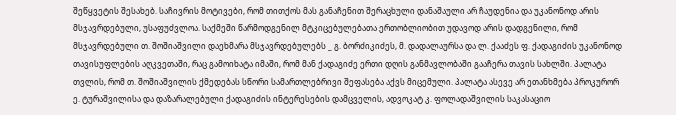შეწყვეტის შესახებ. საჩივრის მოტივები, რომ თითქოს მას განაჩენით შერაცხული დანაშაული არ ჩაუდენია და უკანონოდ არის მსჯავრდებული, უსაფუძვლოა. საქმეში წარმოდგენილ მტკიცებულებათა ერთობლიობით უდავოდ არის დადგენილი, რომ მსჯავრდებული თ. შოშიაშვილი დაეხმარა მსჯავრდებულებს _ გ. ბორძიკიძეს, მ. დადალაურსა და ლ. ქააძეს ფ. ქადაგიძის უკანონოდ თავისუფლების აღკვეთაში, რაც გამოიხატა იმაში, რომ მან ქადაგიძე ერთი დღის განმავლობაში გააჩერა თავის სახლში. პალატა თვლის, რომ თ. შოშიაშვილის ქმედებას სწორი სამართლებრივი შეფასება აქვს მიცემული. პალატა ასევე არ ეთანხმება პროკურორ ე. ტურაშვილისა და დაზარალებული ქადაგიძის ინტერესების დამცველის, ადვოკატ კ. ფოლადაშვილის საკასაციო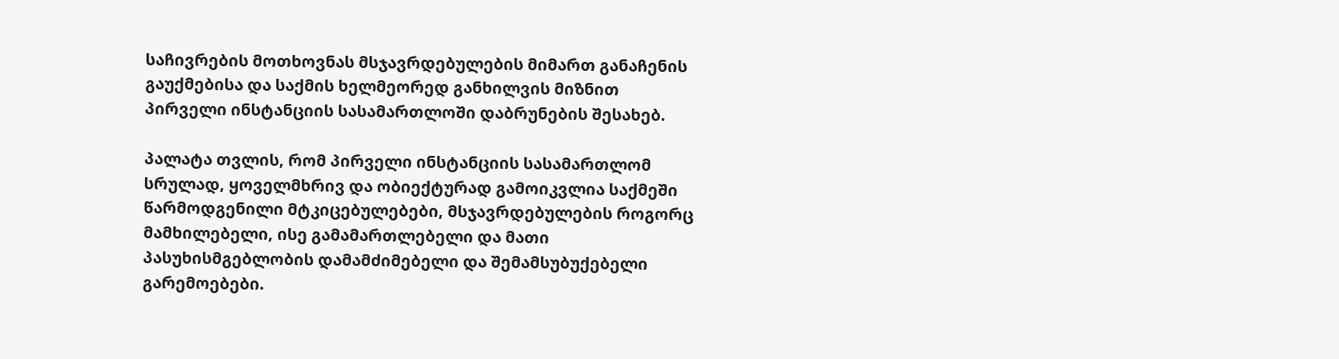საჩივრების მოთხოვნას მსჯავრდებულების მიმართ განაჩენის გაუქმებისა და საქმის ხელმეორედ განხილვის მიზნით პირველი ინსტანციის სასამართლოში დაბრუნების შესახებ.

პალატა თვლის, რომ პირველი ინსტანციის სასამართლომ სრულად, ყოველმხრივ და ობიექტურად გამოიკვლია საქმეში წარმოდგენილი მტკიცებულებები, მსჯავრდებულების როგორც მამხილებელი, ისე გამამართლებელი და მათი პასუხისმგებლობის დამამძიმებელი და შემამსუბუქებელი გარემოებები.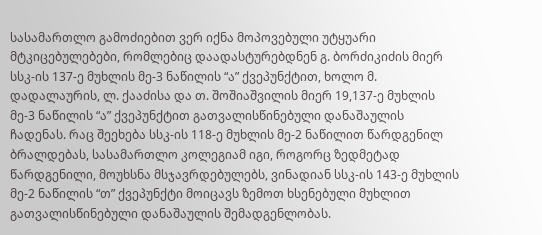სასამართლო გამოძიებით ვერ იქნა მოპოვებული უტყუარი მტკიცებულებები, რომლებიც დაადასტურებდნენ გ. ბორძიკიძის მიერ სსკ-ის 137-ე მუხლის მე-3 ნაწილის “ა” ქვეპუნქტით, ხოლო მ. დადალაურის, ლ. ქააძისა და თ. შოშიაშვილის მიერ 19,137-ე მუხლის მე-3 ნაწილის “ა” ქვეპუნქტით გათვალისწინებული დანაშაულის ჩადენას. რაც შეეხება სსკ-ის 118-ე მუხლის მე-2 ნაწილით წარდგენილ ბრალდებას, სასამართლო კოლეგიამ იგი, როგორც ზედმეტად წარდგენილი, მოუხსნა მსჯავრდებულებს, ვინადიან სსკ-ის 143-ე მუხლის მე-2 ნაწილის “თ” ქვეპუნქტი მოიცავს ზემოთ ხსენებული მუხლით გათვალისწინებული დანაშაულის შემადგენლობას.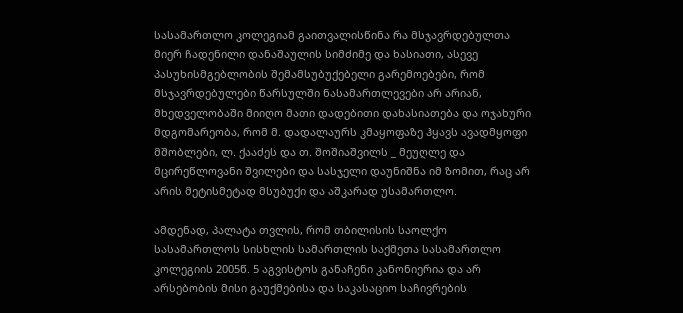სასამართლო კოლეგიამ გაითვალისწინა რა მსჯავრდებულთა მიერ ჩადენილი დანაშაულის სიმძიმე და ხასიათი, ასევე პასუხისმგებლობის შემამსუბუქებელი გარემოებები, რომ მსჯავრდებულები წარსულში ნასამართლევები არ არიან, მხედველობაში მიიღო მათი დადებითი დახასიათება და ოჯახური მდგომარეობა, რომ მ. დადალაურს კმაყოფაზე ჰყავს ავადმყოფი მშობლები, ლ. ქააძეს და თ. შოშიაშვილს _ მეუღლე და მცირეწლოვანი შვილები და სასჯელი დაუნიშნა იმ ზომით, რაც არ არის მეტისმეტად მსუბუქი და აშკარად უსამართლო.

ამდენად, პალატა თვლის, რომ თბილისის საოლქო სასამართლოს სისხლის სამართლის საქმეთა სასამართლო კოლეგიის 2005წ. 5 აგვისტოს განაჩენი კანონიერია და არ არსებობის მისი გაუქმებისა და საკასაციო საჩივრების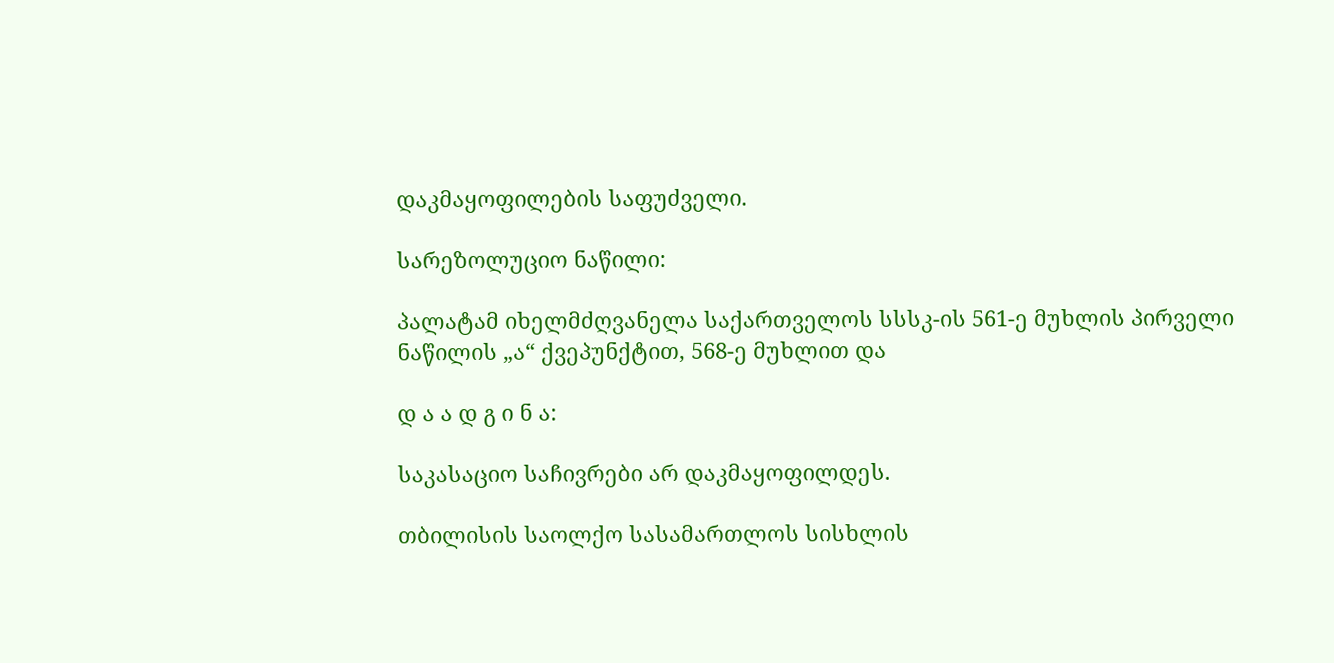დაკმაყოფილების საფუძველი.

სარეზოლუციო ნაწილი:

პალატამ იხელმძღვანელა საქართველოს სსსკ-ის 561-ე მუხლის პირველი ნაწილის „ა“ ქვეპუნქტით, 568-ე მუხლით და

დ ა ა დ გ ი ნ ა:

საკასაციო საჩივრები არ დაკმაყოფილდეს.

თბილისის საოლქო სასამართლოს სისხლის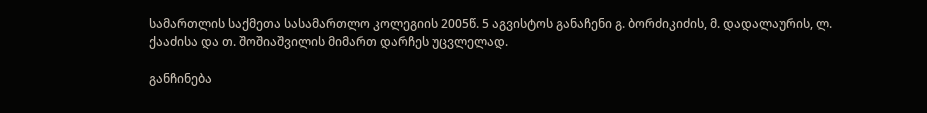სამართლის საქმეთა სასამართლო კოლეგიის 2005წ. 5 აგვისტოს განაჩენი გ. ბორძიკიძის, მ. დადალაურის, ლ. ქააძისა და თ. შოშიაშვილის მიმართ დარჩეს უცვლელად.

განჩინება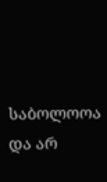საბოლოოა და არ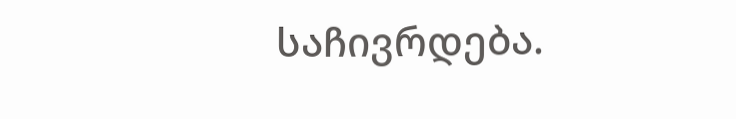საჩივრდება.